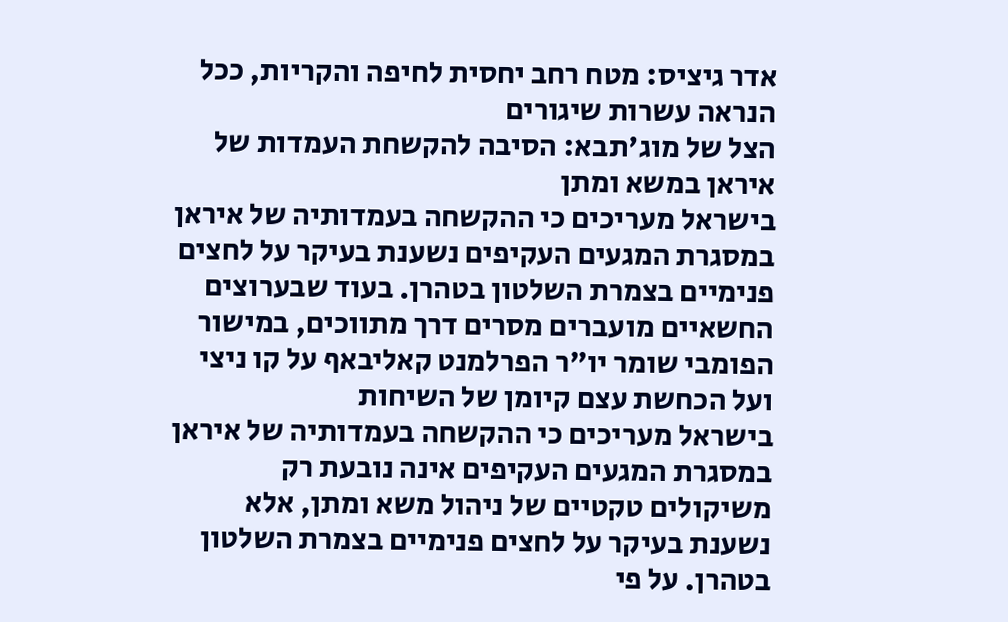אדר גיציס: מטח רחב יחסית לחיפה והקריות, ככל הנראה עשרות שיגורים
הצל של מוג'תבא: הסיבה להקשחת העמדות של איראן במשא ומתן
בישראל מעריכים כי ההקשחה בעמדותיה של איראן במסגרת המגעים העקיפים נשענת בעיקר על לחצים פנימיים בצמרת השלטון בטהרן. בעוד שבערוצים החשאיים מועברים מסרים דרך מתווכים, במישור הפומבי שומר יו"ר הפרלמנט קאליבאף על קו ניצי ועל הכחשת עצם קיומן של השיחות
בישראל מעריכים כי ההקשחה בעמדותיה של איראן במסגרת המגעים העקיפים אינה נובעת רק משיקולים טקטיים של ניהול משא ומתן, אלא נשענת בעיקר על לחצים פנימיים בצמרת השלטון בטהרן. על פי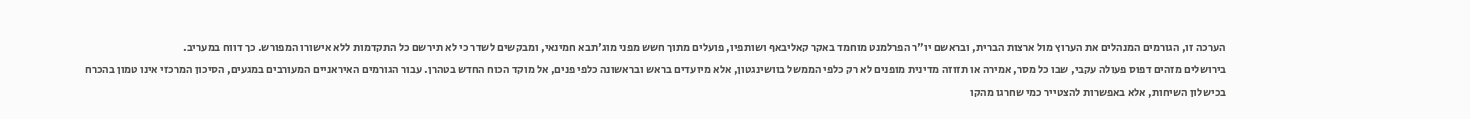הערכה זו, הגורמים המנהלים את הערוץ מול ארצות הברית, ובראשם יו"ר הפרלמנט מוחמד באקר קאליבאף ושותפיו, פועלים מתוך חשש מפני מוג'תבא חמינאי, ומבקשים לשדר כי לא תירשם כל התקדמות ללא אישורו המפורש. כך דווח במעריב.
בירושלים מזהים דפוס פעולה עקבי, שבו כל מסר, אמירה או תזוזה מדינית מופנים לא רק כלפי הממשל בוושינגטון, אלא מיועדים בראש ובראשונה כלפי פנים, אל מוקד הכוח החדש בטהרן. עבור הגורמים האיראניים המעורבים במגעים, הסיכון המרכזי אינו טמון בהכרח בכישלון השיחות, אלא באפשרות להצטייר כמי שחרגו מהקו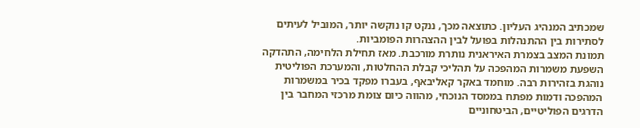שמכתיב המנהיג העליון. כתוצאה מכך, ננקט קו נוקשה יותר, המוביל לעיתים לסתירות בין ההתנהלות בפועל לבין ההצהרות הפומביות.
תמונת המצב בצמרת האיראנית נותרת מורכבת. מאז תחילת הלחימה, התהדקה השפעת משמרות המהפכה על תהליכי קבלת ההחלטות, והמערכת הפוליטית נוהגת בזהירות רבה. מוחמד באקר קאליבאף, בעברו מפקד בכיר במשמרות המהפכה ודמות מפתח בממסד הנוכחי, מהווה כיום צומת מרכזי המחבר בין הדרגים הפוליטיים, הביטחוניים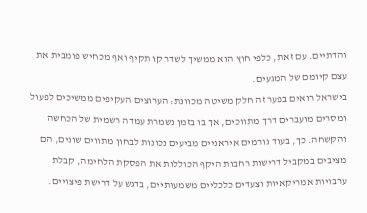והדתיים. עם זאת, כלפי חוץ הוא ממשיך לשדר קו תקיף ואף מכחיש פומבית את עצם קיומם של המגעים.
בישראל רואים בפער זה חלק משיטה מכוונת: הערוצים העקיפים ממשיכים לפעול ומסרים מועברים דרך מתווכים, אך בו בזמן נשמרת עמדה רשמית של הכחשה והקשחה. כך, בעוד גורמים איראניים מביעים נכונות לבחון מתווים שונים, הם מציבים במקביל דרישות רחבות היקף הכוללות את הפסקת הלחימה, קבלת ערבויות אמריקאיות וצעדים כלכליים משמעותיים, בדגש על דרישת פיצויים.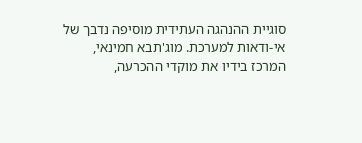סוגיית ההנהגה העתידית מוסיפה נדבך של אי-ודאות למערכת. מוג'תבא חמינאי, המרכז בידיו את מוקדי ההכרעה,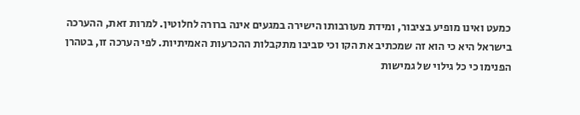כמעט ואינו מופיע בציבור, ומידת מעורבותו הישירה במגעים אינה ברורה לחלוטין. למרות זאת, ההערכה בישראל היא כי הוא זה שמכתיב את הקו וכי סביבו מתקבלות ההכרעות האמיתיות. לפי הערכה זו, בטהרן הפנימו כי כל גילוי של גמישות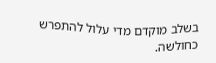בשלב מוקדם מדי עלול להתפרש כחולשה.